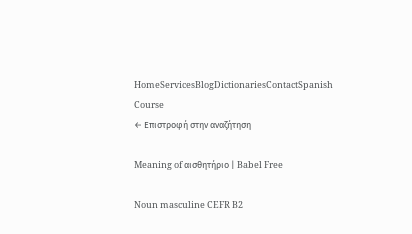HomeServicesBlogDictionariesContactSpanish Course
← Επιστροφή στην αναζήτηση

Meaning of αισθητήριο | Babel Free

Noun masculine CEFR B2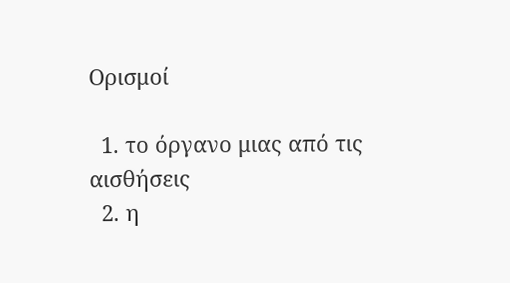Ορισμοί

  1. το όργανο μιας από τις αισθήσεις
  2. η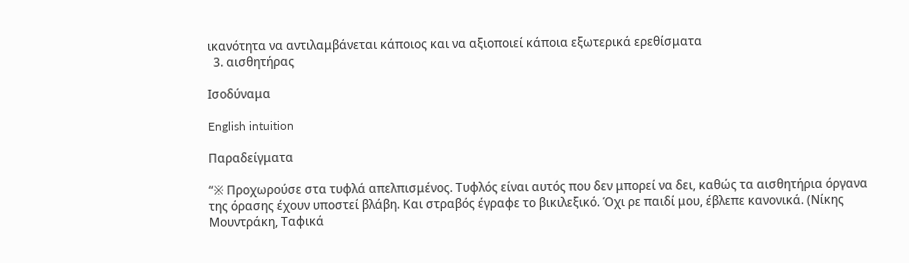ικανότητα να αντιλαμβάνεται κάποιος και να αξιοποιεί κάποια εξωτερικά ερεθίσματα
  3. αισθητήρας

Ισοδύναμα

English intuition

Παραδείγματα

“※ Προχωρούσε στα τυφλά απελπισμένος. Τυφλός είναι αυτός που δεν μπορεί να δει, καθώς τα αισθητήρια όργανα της όρασης έχουν υποστεί βλάβη. Και στραβός έγραφε το βικιλεξικό. Όχι ρε παιδί μου, έβλεπε κανονικά. (Νίκης Μουντράκη, Ταφικά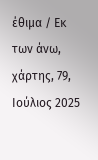έθιμα / Εκ των άνω, χάρτης, 79, Ιούλιος 2025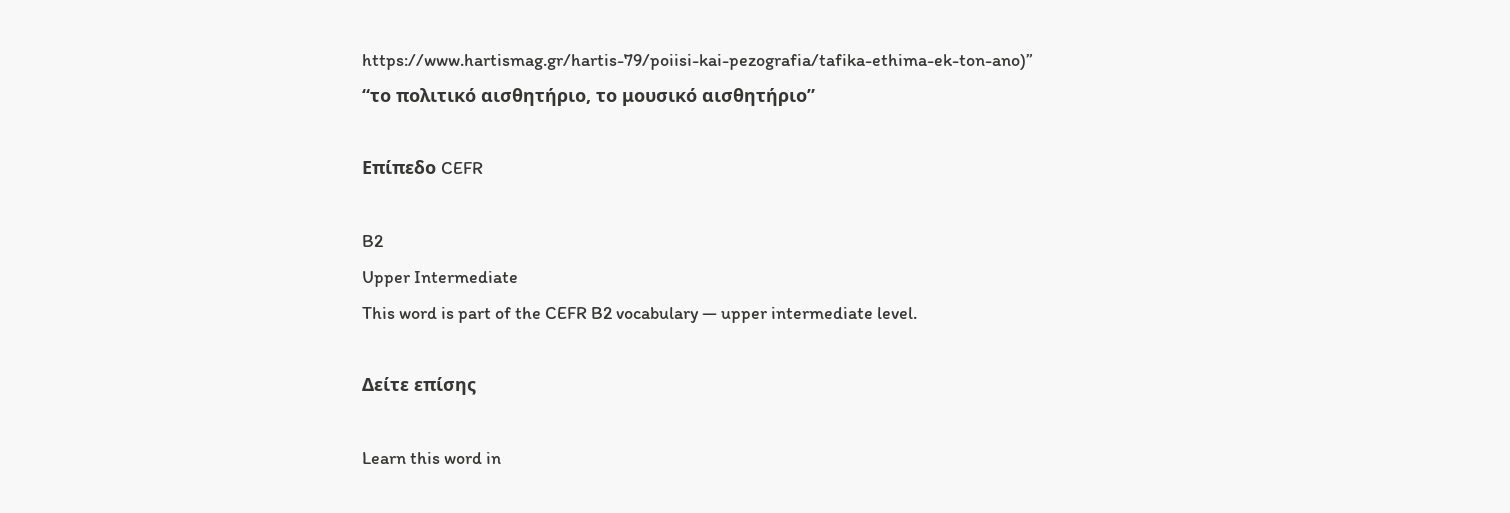https://www.hartismag.gr/hartis-79/poiisi-kai-pezografia/tafika-ethima-ek-ton-ano)”
“το πολιτικό αισθητήριο, το μουσικό αισθητήριο”

Επίπεδο CEFR

B2
Upper Intermediate
This word is part of the CEFR B2 vocabulary — upper intermediate level.

Δείτε επίσης

Learn this word in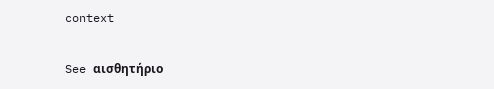context

See αισθητήριο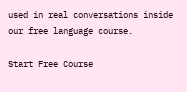used in real conversations inside our free language course.

Start Free Course